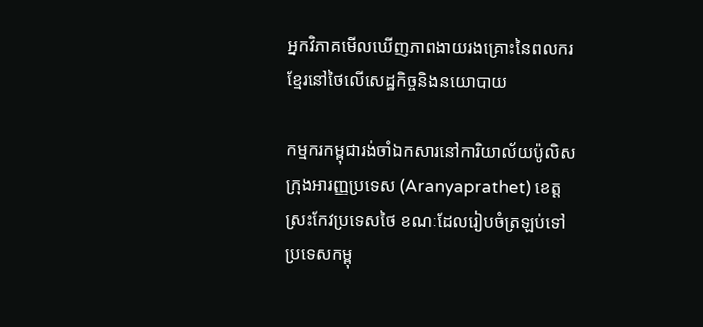អ្នកវិភាគមើលឃើញភាពងាយរងគ្រោះនៃពលករខ្មែរនៅថៃលើសេដ្ឋកិច្ចនិងនយោបាយ

កម្មករកម្ពុជារង់ចាំឯកសារនៅការិយាល័យប៉ូលិសក្រុងអារញ្ញប្រទេស (Aranyaprathet) ខេត្តស្រះកែវប្រទេសថៃ ខណៈដែលរៀបចំត្រឡប់ទៅប្រទេសកម្ពុ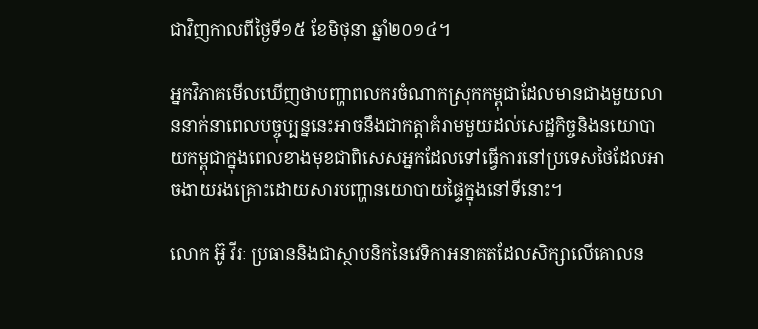ជាវិញកាលពីថ្ងៃទី១៥ ខែមិថុនា ឆ្នាំ២០១៤។

អ្នកវិភាគមើលឃើញថាបញ្ហាពលករចំណាកស្រុកកម្ពុជាដែលមានជាងមួយលាននាក់នាពេលបច្ចុប្បន្ននេះអាចនឹងជាកត្តាគំរាមមួយដល់សេដ្ឋកិច្ចនិងនយោបាយកម្ពុជាក្នុងពេលខាងមុខជាពិសេសអ្នកដែលទៅធ្វើការនៅប្រទេសថៃដែលអាចងាយរងគ្រោះដោយសារបញ្ហានយោបាយផ្ទៃក្នុងនៅទីនោះ។

លោក អ៊ូ វីរៈ ប្រធាននិងជាស្ថាបនិកនៃវេទិកាអនាគតដែលសិក្សាលើគោលន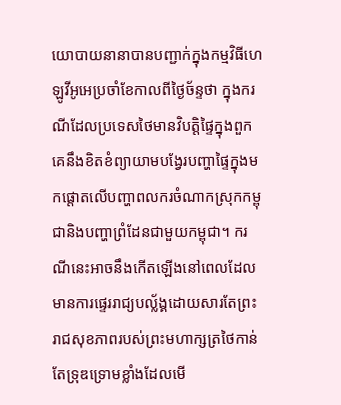យោបាយនានាបានបញ្ជាក់ក្នុងកម្មវិធីហេឡូវីអូអេប្រចាំខែកាលពីថ្ងៃច័ន្ទថា ក្នុងករណីដែលប្រទេសថៃមានវិបត្តិផ្ទៃក្នុងពួកគេនឹងខិតខំព្យាយាមបង្វែរបញ្ហាផ្ទៃក្នុងមកផ្តោតលើបញ្ហាពលករចំណាកស្រុកកម្ពុជានិងបញ្ហាព្រំដែនជាមួយកម្ពុជា។ ករណីនេះអាចនឹងកើតឡើងនៅពេលដែលមានការផ្ទេររាជ្យបល្ល័ង្គដោយសារតែព្រះរាជសុខភាពរបស់ព្រះមហាក្សត្រថៃកាន់តែទ្រុឌទ្រោមខ្លាំងដែលមើ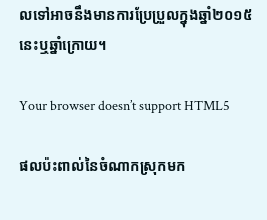លទៅអាចនឹងមានការប្រែប្រួលក្នុងឆ្នាំ២០១៥នេះឬឆ្នាំក្រោយ។

Your browser doesn’t support HTML5

ផលប៉ះពាល់នៃចំណាកស្រុកមក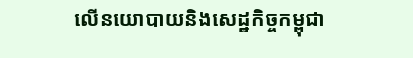លើនយោបាយនិងសេដ្ឋកិច្ចកម្ពុជា‍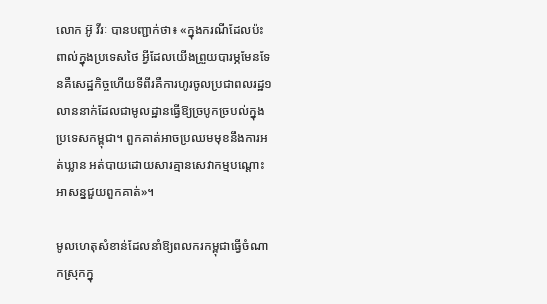លោក អ៊ូ វីរៈ បានបញ្ជាក់ថា៖ «ក្នុងករណីដែលប៉ះពាល់ក្នុងប្រទេសថៃ អ្វីដែលយើងព្រួយបារម្ភមែនទែនគឺសេដ្ឋកិច្ចហើយទីពីរគឺការហូរចូលប្រជាពលរដ្ឋ១លាននាក់ដែលជាមូលដ្ឋានធ្វើឱ្យច្របូកច្របល់ក្នុងប្រទេសកម្ពុជា។ ពួកគាត់អាចប្រឈមមុខនឹងការអត់ឃ្លាន អត់បាយដោយសារគ្មានសេវាកម្មបណ្តោះអាសន្នជួយពួកគាត់‍»។

មូលហេតុសំខាន់ដែលនាំឱ្យពលករកម្ពុជាធ្វើចំណាកស្រុកក្នុ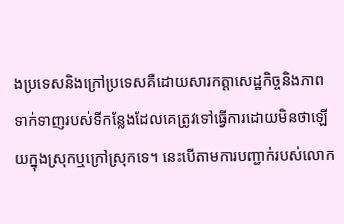ងប្រទេសនិងក្រៅប្រទេសគឺដោយសារកត្តាសេដ្ឋកិច្ចនិងភាពទាក់ទាញរបស់ទីកន្លែងដែលគេត្រូវទៅធ្វើការដោយមិនថាឡើយក្នុងស្រុកឬក្រៅស្រុកទេ។ នេះបើតាមការបញ្ជាក់របស់លោក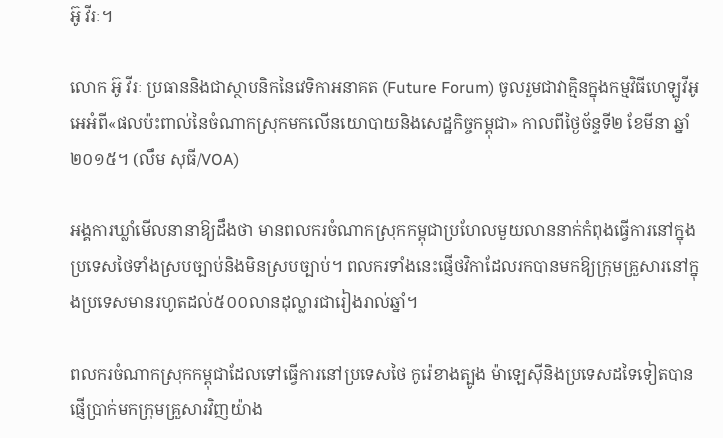អ៊ូ វីរៈ។

លោក អ៊ូ វីរៈ ប្រធាននិងជាស្ថាបនិកនៃវេទិកាអនាគត (Future Forum) ចូលរួមជាវាគ្មិនក្នុងកម្មវិធីហេឡូវីអូអេអំពី«ផលប៉ះពាល់នៃចំណាកស្រុកមកលើនយោបាយនិងសេដ្ឋកិច្ចកម្ពុជា‍» កាលពីថ្ងៃច័ន្ទទី២ ខែមីនា ឆ្នាំ២០១៥។ (លឹម សុធី/VOA)

អង្គការឃ្លាំមើលនានាឱ្យដឹងថា មានពលករចំណាកស្រុកកម្ពុជាប្រហែលមួយលាននាក់កំពុងធ្វើការនៅក្នុងប្រទេសថៃទាំងស្របច្បាប់និងមិនស្របច្បាប់។ ពលករទាំងនេះផ្ញើថវិកាដែលរកបានមកឱ្យក្រុមគ្រួសារនៅក្នុងប្រទេសមានរហូតដល់៥០០លានដុល្លារជារៀងរាល់ឆ្នាំ។

ពលករចំណាកស្រុកកម្ពុជាដែលទៅធ្វើការនៅប្រទេសថៃ កូរ៉េខាងត្បូង ម៉ាឡេស៊ីនិងប្រទេសដទៃទៀតបានផ្ញើប្រាក់មកក្រុមគ្រួសារវិញយ៉ាង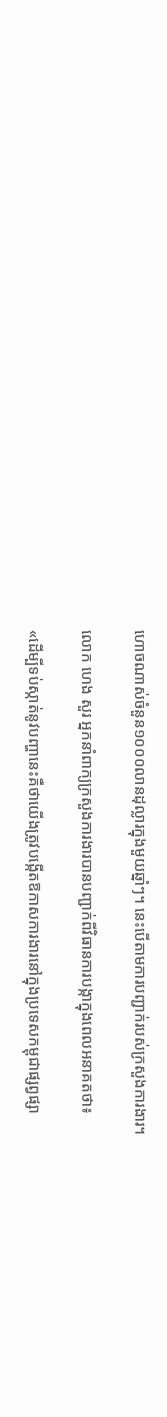ហោចណាស់ចំនួន១០០០លានដុល្លារក្នុងមួយឆ្នាំៗ។ នេះបើតាមការបញ្ជាក់របស់ក្រសួងការងារ។

លោក ហេង សួរ អ្នកនាំពាក្យក្រសួងការងារបានបញ្ជាក់ពីវិធានការបង្កាក្នុងពេលអនាគតថា៖

«ដើម្បីទប់ស្កាត់នូវបញ្ហានេះគឺថាយើងត្រូវបង្កើតឱកាសការងារនៅក្នុងប្រទេសកម្ពុជាផ្សព្វផ្សា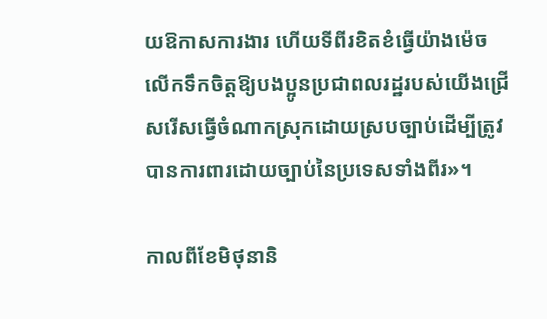យឱកាសការងារ ហើយទីពីរខិតខំធ្វើយ៉ាងម៉េចលើកទឹកចិត្តឱ្យបងប្អូនប្រជាពលរដ្ឋរបស់យើងជ្រើសរើសធ្វើចំណាកស្រុកដោយស្របច្បាប់ដើម្បីត្រូវបានការពារដោយច្បាប់នៃប្រទេសទាំងពីរ‍»។

កាលពីខែមិថុនានិ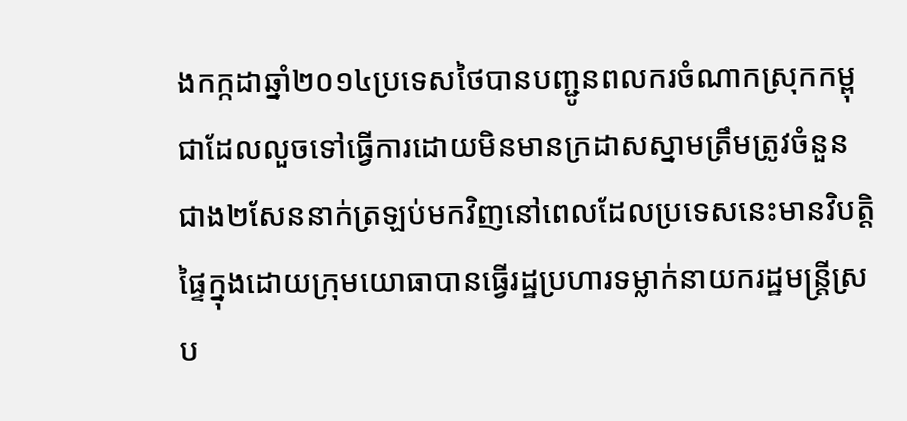ងកក្កដាឆ្នាំ២០១៤ប្រទេសថៃបានបញ្ជូនពលករចំណាកស្រុកកម្ពុជាដែលលួចទៅធ្វើការដោយមិនមានក្រដាសស្នាមត្រឹមត្រូវចំនួនជាង២សែននាក់ត្រឡប់មកវិញនៅពេលដែលប្រទេសនេះមានវិបត្តិផ្ទៃក្នុងដោយក្រុមយោធាបានធ្វើរដ្ឋប្រហារទម្លាក់នាយករដ្ឋមន្ត្រីស្រប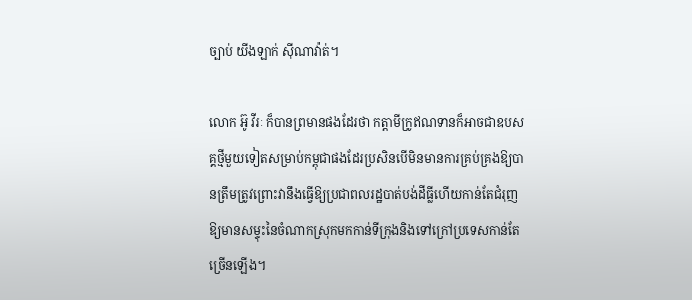ច្បាប់ យីងឡាក់ ស៊ីណាវ៉ាត់។

លោក អ៊ូ វីរៈ ក៏បានព្រមានផងដែរថា កត្តាមីក្រូឥណទានក៏អាចជាឧបសគ្គថ្មីមួយទៀតសម្រាប់កម្ពុជាផងដែរប្រសិនបើមិនមានការគ្រប់គ្រងឱ្យបានត្រឹមត្រូវព្រោះវានឹងធ្វើឱ្យប្រជាពលរដ្ឋបាត់បង់ដីធ្លីហើយកាន់តែជំរុញឱ្យមានសម្ទុះនៃចំណាកស្រុកមកកាន់ទីក្រុងនិងទៅក្រៅប្រទេសកាន់តែច្រើនឡើង។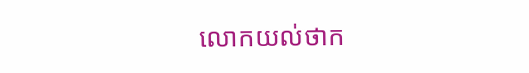លោកយល់ថាក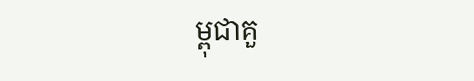ម្ពុជាគួ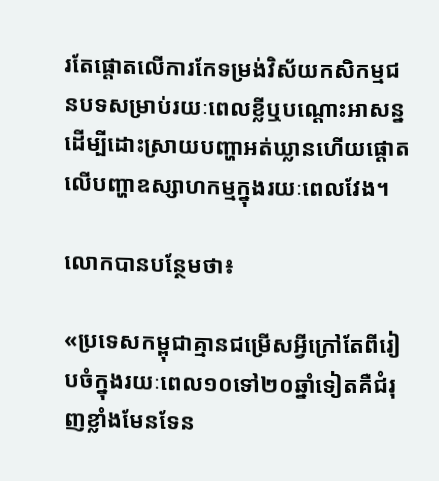រតែផ្តោតលើការកែទម្រង់វិស័យកសិកម្មជនបទសម្រាប់រយៈពេលខ្លីឬបណ្តោះអាសន្នដើម្បីដោះស្រាយបញ្ហាអត់ឃ្លានហើយផ្តោតលើបញ្ហាឧស្សាហកម្មក្នុងរយៈពេលវែង។

លោកបានបន្ថែមថា៖

«ប្រទេសកម្ពុជាគ្មានជម្រើសអ្វីក្រៅតែពីរៀបចំក្នុងរយៈពេល១០ទៅ២០ឆ្នាំទៀតគឺជំរុញខ្លាំងមែនទែន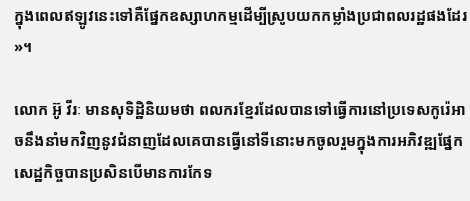ក្នុងពេលឥឡូវនេះទៅគឺផ្នែកឧស្សាហកម្មដើម្បីស្រូបយកកម្លាំងប្រជាពលរដ្ឋផងដែរ‍»។

លោក អ៊ូ វីរៈ មានសុទិដ្ឋិនិយមថា ពលករខ្មែរដែលបានទៅធ្វើការនៅប្រទេសកូរ៉េអាចនឹងនាំមកវិញនូវជំនាញដែលគេបានធ្វើនៅទីនោះមកចូលរួមក្នុងការអភិវឌ្ឍផ្នែកសេដ្ឋកិច្ចបានប្រសិនបើមានការកែទ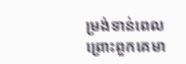ម្រង់ទាន់ពេលព្រោះពួកគេមា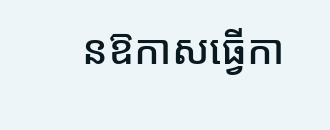នឱកាសធ្វើកា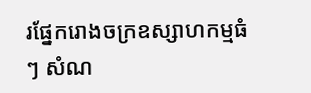រផ្នែករោងចក្រឧស្សាហកម្មធំៗ សំណ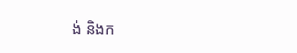ង់ និងក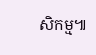សិកម្ម៕